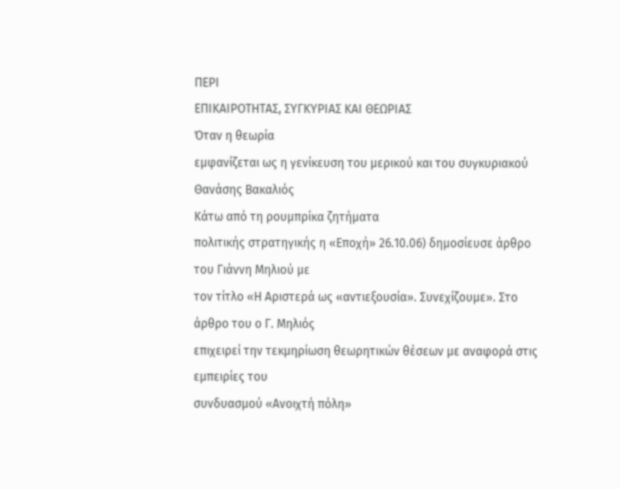ΠΕΡΙ
ΕΠΙΚΑΙΡΟΤΗΤΑΣ, ΣΥΓΚΥΡΙΑΣ ΚΑΙ ΘΕΩΡΙΑΣ
Όταν η θεωρία
εμφανίζεται ως η γενίκευση του μερικού και του συγκυριακού
Θανάσης Βακαλιός
Κάτω από τη ρουμπρίκα ζητήματα
πολιτικής στρατηγικής η «Εποχή» 26.10.06) δημοσίευσε άρθρο του Γιάννη Μηλιού με
τον τίτλο «Η Αριστερά ως «αντιεξουσία». Συνεχίζουμε». Στο άρθρο του ο Γ. Μηλιός
επιχειρεί την τεκμηρίωση θεωρητικών θέσεων με αναφορά στις εμπειρίες του
συνδυασμού «Ανοιχτή πόλη»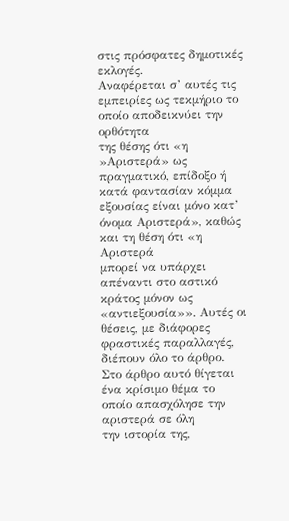στις πρόσφατες δημοτικές εκλογές.
Αναφέρεται σ’ αυτές τις εμπειρίες ως τεκμήριο το οποίο αποδεικνύει την ορθότητα
της θέσης ότι «η »Αριστερά» ως πραγματικό, επίδοξο ή κατά φαντασίαν κόμμα
εξουσίας είναι μόνο κατ’ όνομα Αριστερά», καθώς και τη θέση ότι «η Αριστερά
μπορεί να υπάρχει απέναντι στο αστικό κράτος μόνον ως «αντιεξουσία»». Αυτές οι
θέσεις, με διάφορες φραστικές παραλλαγές, διέπουν όλο το άρθρο.
Στο άρθρο αυτό θίγεται ένα κρίσιμο θέμα το οποίο απασχόλησε την αριστερά σε όλη
την ιστορία της,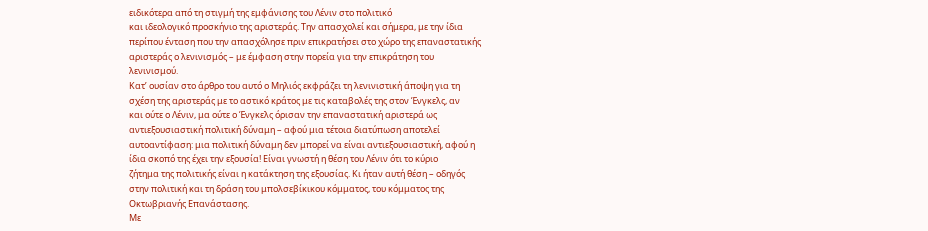ειδικότερα από τη στιγμή της εμφάνισης του Λένιν στο πολιτικό
και ιδεολογικό προσκήνιο της αριστεράς. Την απασχολεί και σήμερα, με την ίδια
περίπου ένταση που την απασχόλησε πριν επικρατήσει στο χώρο της επαναστατικής
αριστεράς ο λενινισμός – με έμφαση στην πορεία για την επικράτηση του
λενινισμού.
Κατ’ ουσίαν στο άρθρο του αυτό ο Μηλιός εκφράζει τη λενινιστική άποψη για τη
σχέση της αριστεράς με το αστικό κράτος με τις καταβολές της στον Ένγκελς, αν
και ούτε ο Λένιν, μα ούτε ο Ένγκελς όρισαν την επαναστατική αριστερά ως
αντιεξουσιαστική πολιτική δύναμη – αφού μια τέτοια διατύπωση αποτελεί
αυτοαντίφαση: μια πολιτική δύναμη δεν μπορεί να είναι αντιεξουσιαστική, αφού η
ίδια σκοπό της έχει την εξουσία! Είναι γνωστή η θέση του Λένιν ότι το κύριο
ζήτημα της πολιτικής είναι η κατάκτηση της εξουσίας. Κι ήταν αυτή θέση – οδηγός
στην πολιτική και τη δράση του μπολσεβίκικου κόμματος, του κόμματος της
Οκτωβριανής Επανάστασης.
Με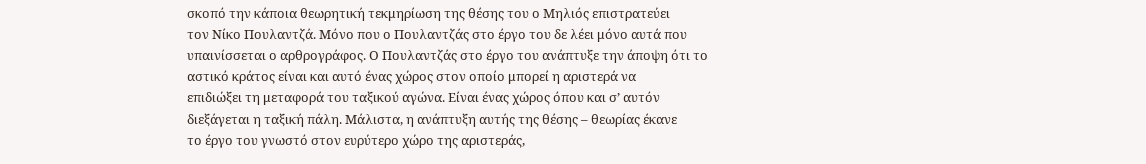σκοπό την κάποια θεωρητική τεκμηρίωση της θέσης του ο Μηλιός επιστρατεύει
τον Νίκο Πουλαντζά. Μόνο που ο Πουλαντζάς στο έργο του δε λέει μόνο αυτά που
υπαινίσσεται ο αρθρογράφος. Ο Πουλαντζάς στο έργο του ανάπτυξε την άποψη ότι το
αστικό κράτος είναι και αυτό ένας χώρος στον οποίο μπορεί η αριστερά να
επιδιώξει τη μεταφορά του ταξικού αγώνα. Είναι ένας χώρος όπου και σ’ αυτόν
διεξάγεται η ταξική πάλη. Μάλιστα, η ανάπτυξη αυτής της θέσης – θεωρίας έκανε
το έργο του γνωστό στον ευρύτερο χώρο της αριστεράς,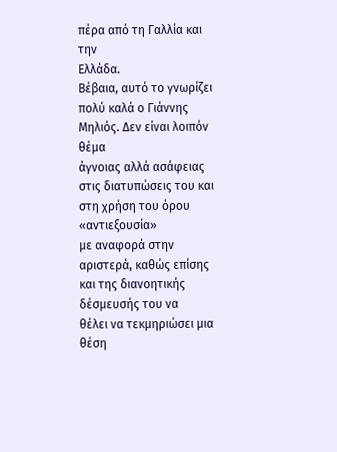πέρα από τη Γαλλία και την
Ελλάδα.
Βέβαια, αυτό το γνωρίζει πολύ καλά ο Γιάννης Μηλιός. Δεν είναι λοιπόν θέμα
άγνοιας αλλά ασάφειας στις διατυπώσεις του και στη χρήση του όρου «αντιεξουσία»
με αναφορά στην αριστερά, καθώς επίσης και της διανοητικής δέσμευσής του να
θέλει να τεκμηριώσει μια θέση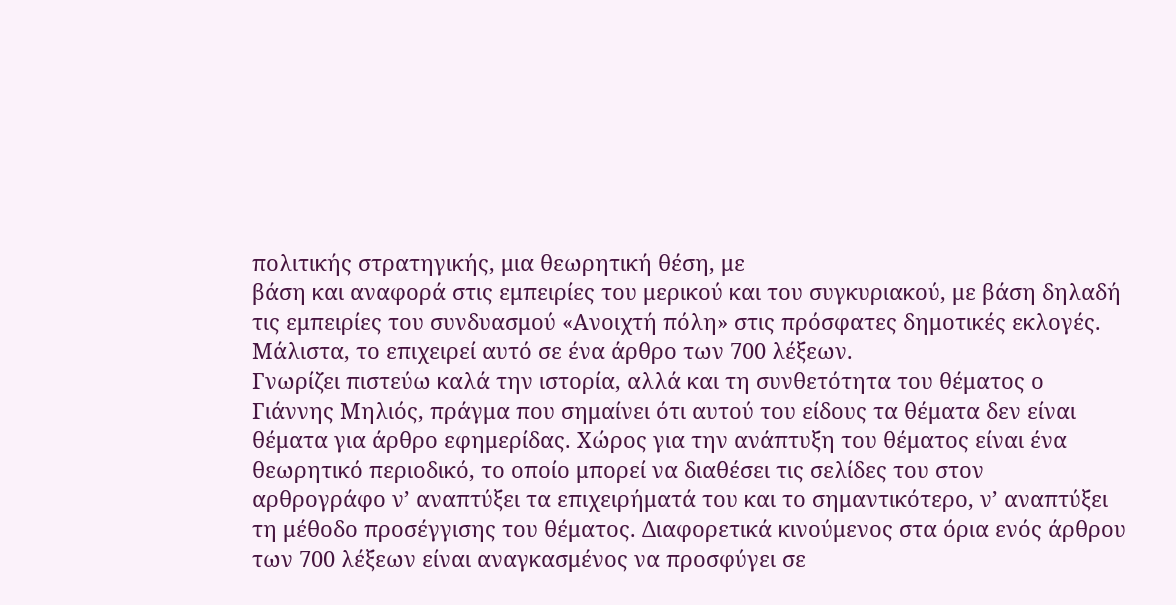πολιτικής στρατηγικής, μια θεωρητική θέση, με
βάση και αναφορά στις εμπειρίες του μερικού και του συγκυριακού, με βάση δηλαδή
τις εμπειρίες του συνδυασμού «Ανοιχτή πόλη» στις πρόσφατες δημοτικές εκλογές.
Μάλιστα, το επιχειρεί αυτό σε ένα άρθρο των 700 λέξεων.
Γνωρίζει πιστεύω καλά την ιστορία, αλλά και τη συνθετότητα του θέματος ο
Γιάννης Μηλιός, πράγμα που σημαίνει ότι αυτού του είδους τα θέματα δεν είναι
θέματα για άρθρο εφημερίδας. Χώρος για την ανάπτυξη του θέματος είναι ένα
θεωρητικό περιοδικό, το οποίο μπορεί να διαθέσει τις σελίδες του στον
αρθρογράφο ν’ αναπτύξει τα επιχειρήματά του και το σημαντικότερο, ν’ αναπτύξει
τη μέθοδο προσέγγισης του θέματος. Διαφορετικά κινούμενος στα όρια ενός άρθρου
των 700 λέξεων είναι αναγκασμένος να προσφύγει σε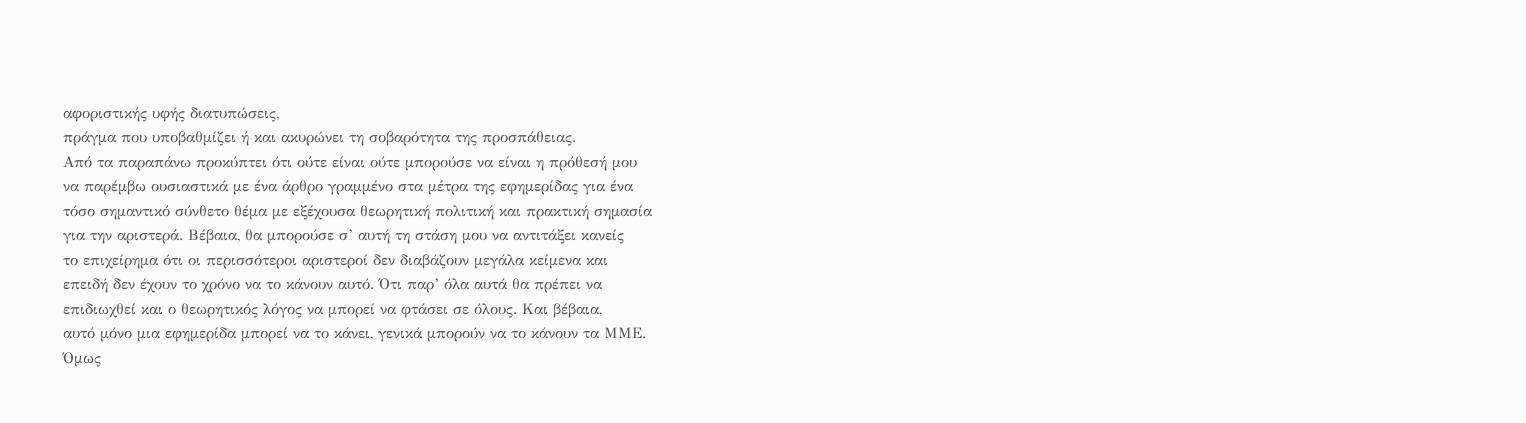αφοριστικής υφής διατυπώσεις,
πράγμα που υποβαθμίζει ή και ακυρώνει τη σοβαρότητα της προσπάθειας.
Από τα παραπάνω προκύπτει ότι ούτε είναι ούτε μπορούσε να είναι η πρόθεσή μου
να παρέμβω ουσιαστικά με ένα άρθρο γραμμένο στα μέτρα της εφημερίδας για ένα
τόσο σημαντικό σύνθετο θέμα με εξέχουσα θεωρητική πολιτική και πρακτική σημασία
για την αριστερά. Βέβαια, θα μπορούσε σ’ αυτή τη στάση μου να αντιτάξει κανείς
το επιχείρημα ότι οι περισσότεροι αριστεροί δεν διαβάζουν μεγάλα κείμενα και
επειδή δεν έχουν το χρόνο να το κάνουν αυτό. Ότι παρ’ όλα αυτά θα πρέπει να
επιδιωχθεί και ο θεωρητικός λόγος να μπορεί να φτάσει σε όλους. Και βέβαια,
αυτό μόνο μια εφημερίδα μπορεί να το κάνει, γενικά μπορούν να το κάνουν τα ΜΜΕ.
Όμως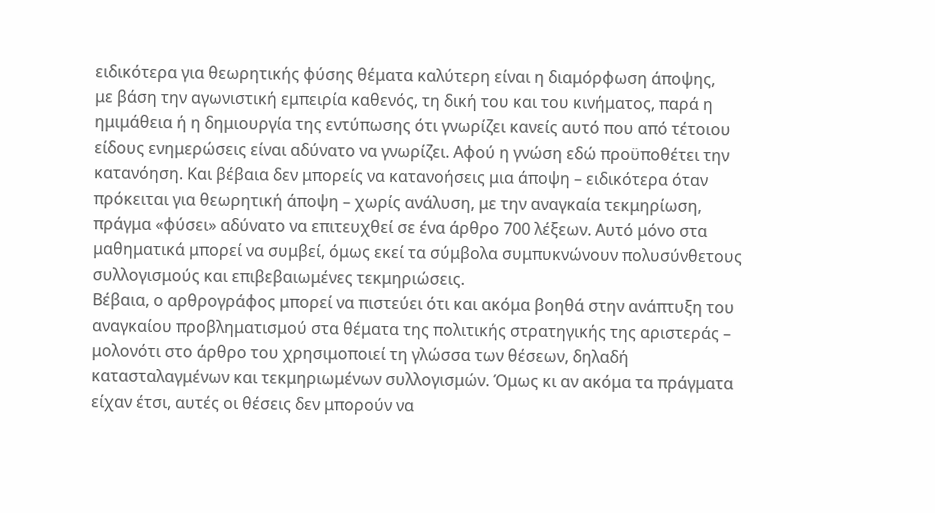ειδικότερα για θεωρητικής φύσης θέματα καλύτερη είναι η διαμόρφωση άποψης,
με βάση την αγωνιστική εμπειρία καθενός, τη δική του και του κινήματος, παρά η
ημιμάθεια ή η δημιουργία της εντύπωσης ότι γνωρίζει κανείς αυτό που από τέτοιου
είδους ενημερώσεις είναι αδύνατο να γνωρίζει. Αφού η γνώση εδώ προϋποθέτει την
κατανόηση. Και βέβαια δεν μπορείς να κατανοήσεις μια άποψη – ειδικότερα όταν
πρόκειται για θεωρητική άποψη – χωρίς ανάλυση, με την αναγκαία τεκμηρίωση,
πράγμα «φύσει» αδύνατο να επιτευχθεί σε ένα άρθρο 700 λέξεων. Αυτό μόνο στα
μαθηματικά μπορεί να συμβεί, όμως εκεί τα σύμβολα συμπυκνώνουν πολυσύνθετους
συλλογισμούς και επιβεβαιωμένες τεκμηριώσεις.
Βέβαια, ο αρθρογράφος μπορεί να πιστεύει ότι και ακόμα βοηθά στην ανάπτυξη του
αναγκαίου προβληματισμού στα θέματα της πολιτικής στρατηγικής της αριστεράς –
μολονότι στο άρθρο του χρησιμοποιεί τη γλώσσα των θέσεων, δηλαδή
κατασταλαγμένων και τεκμηριωμένων συλλογισμών. Όμως κι αν ακόμα τα πράγματα
είχαν έτσι, αυτές οι θέσεις δεν μπορούν να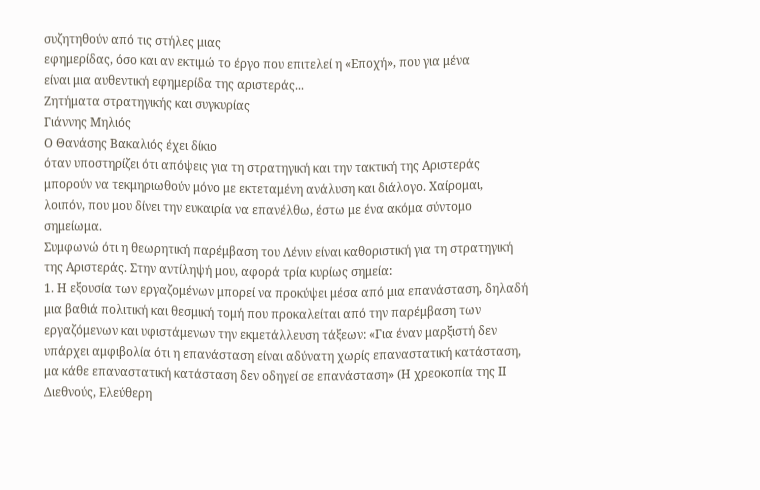συζητηθούν από τις στήλες μιας
εφημερίδας, όσο και αν εκτιμώ το έργο που επιτελεί η «Εποχή», που για μένα
είναι μια αυθεντική εφημερίδα της αριστεράς...
Ζητήματα στρατηγικής και συγκυρίας
Γιάννης Μηλιός
Ο Θανάσης Βακαλιός έχει δίκιο
όταν υποστηρίζει ότι απόψεις για τη στρατηγική και την τακτική της Αριστεράς
μπορούν να τεκμηριωθούν μόνο με εκτεταμένη ανάλυση και διάλογο. Χαίρομαι,
λοιπόν, που μου δίνει την ευκαιρία να επανέλθω, έστω με ένα ακόμα σύντομο
σημείωμα.
Συμφωνώ ότι η θεωρητική παρέμβαση του Λένιν είναι καθοριστική για τη στρατηγική
της Αριστεράς. Στην αντίληψή μου, αφορά τρία κυρίως σημεία:
1. Η εξουσία των εργαζομένων μπορεί να προκύψει μέσα από μια επανάσταση, δηλαδή
μια βαθιά πολιτική και θεσμική τομή που προκαλείται από την παρέμβαση των
εργαζόμενων και υφιστάμενων την εκμετάλλευση τάξεων: «Για έναν μαρξιστή δεν
υπάρχει αμφιβολία ότι η επανάσταση είναι αδύνατη χωρίς επαναστατική κατάσταση,
μα κάθε επαναστατική κατάσταση δεν οδηγεί σε επανάσταση» (Η χρεοκοπία της ΙΙ
Διεθνούς, Ελεύθερη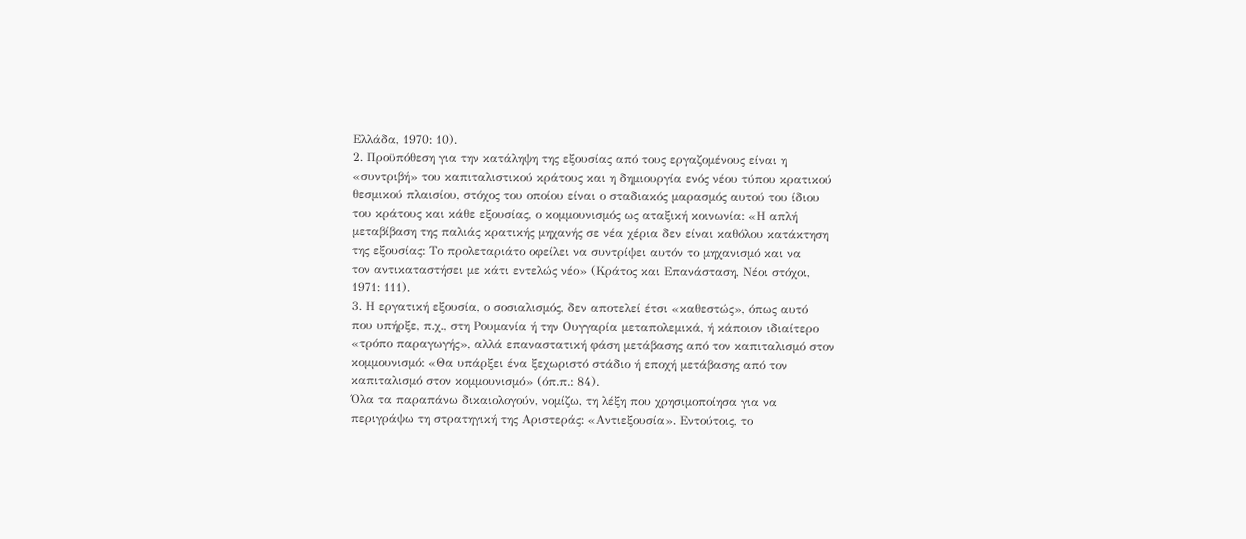Ελλάδα, 1970: 10).
2. Προϋπόθεση για την κατάληψη της εξουσίας από τους εργαζομένους είναι η
«συντριβή» του καπιταλιστικού κράτους και η δημιουργία ενός νέου τύπου κρατικού
θεσμικού πλαισίου, στόχος του οποίου είναι ο σταδιακός μαρασμός αυτού του ίδιου
του κράτους και κάθε εξουσίας, ο κομμουνισμός ως αταξική κοινωνία: «Η απλή
μεταβίβαση της παλιάς κρατικής μηχανής σε νέα χέρια δεν είναι καθόλου κατάκτηση
της εξουσίας: Το προλεταριάτο οφείλει να συντρίψει αυτόν το μηχανισμό και να
τον αντικαταστήσει με κάτι εντελώς νέο» (Κράτος και Επανάσταση, Νέοι στόχοι,
1971: 111).
3. Η εργατική εξουσία, ο σοσιαλισμός, δεν αποτελεί έτσι «καθεστώς», όπως αυτό
που υπήρξε, π.χ., στη Ρουμανία ή την Ουγγαρία μεταπολεμικά, ή κάποιον ιδιαίτερο
«τρόπο παραγωγής», αλλά επαναστατική φάση μετάβασης από τον καπιταλισμό στον
κομμουνισμό: «Θα υπάρξει ένα ξεχωριστό στάδιο ή εποχή μετάβασης από τον
καπιταλισμό στον κομμουνισμό» (όπ.π.: 84).
Όλα τα παραπάνω δικαιολογούν, νομίζω, τη λέξη που χρησιμοποίησα για να
περιγράψω τη στρατηγική της Αριστεράς: «Αντιεξουσία». Εντούτοις, το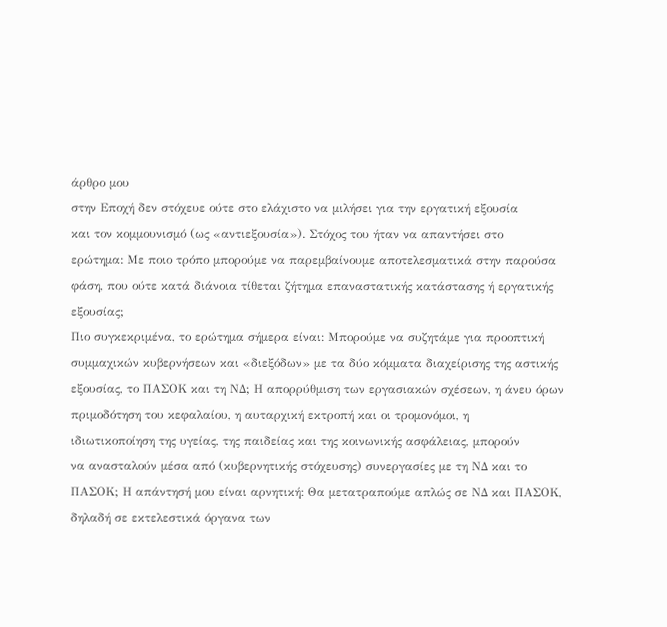άρθρο μου
στην Εποχή δεν στόχευε ούτε στο ελάχιστο να μιλήσει για την εργατική εξουσία
και τον κομμουνισμό (ως «αντιεξουσία»). Στόχος του ήταν να απαντήσει στο
ερώτημα: Με ποιο τρόπο μπορούμε να παρεμβαίνουμε αποτελεσματικά στην παρούσα
φάση, που ούτε κατά διάνοια τίθεται ζήτημα επαναστατικής κατάστασης ή εργατικής
εξουσίας;
Πιο συγκεκριμένα, το ερώτημα σήμερα είναι: Μπορούμε να συζητάμε για προοπτική
συμμαχικών κυβερνήσεων και «διεξόδων» με τα δύο κόμματα διαχείρισης της αστικής
εξουσίας, το ΠΑΣΟΚ και τη ΝΔ; Η απορρύθμιση των εργασιακών σχέσεων, η άνευ όρων
πριμοδότηση του κεφαλαίου, η αυταρχική εκτροπή και οι τρομονόμοι, η
ιδιωτικοποίηση της υγείας, της παιδείας και της κοινωνικής ασφάλειας, μπορούν
να ανασταλούν μέσα από (κυβερνητικής στόχευσης) συνεργασίες με τη ΝΔ και το
ΠΑΣΟΚ; Η απάντησή μου είναι αρνητική: Θα μετατραπούμε απλώς σε ΝΔ και ΠΑΣΟΚ,
δηλαδή σε εκτελεστικά όργανα των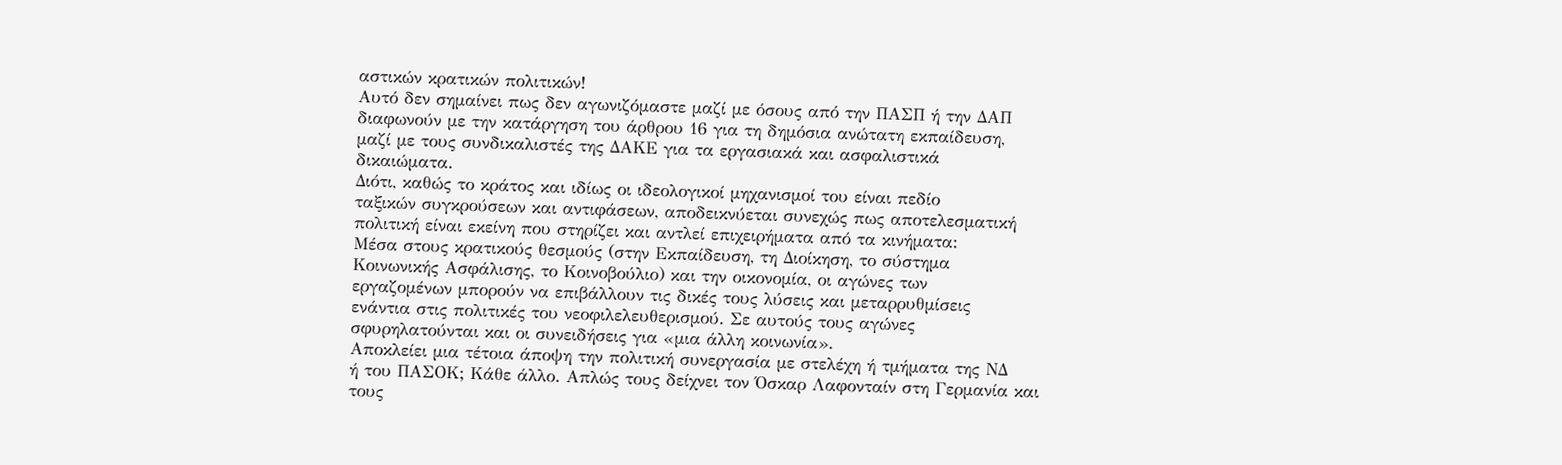αστικών κρατικών πολιτικών!
Αυτό δεν σημαίνει πως δεν αγωνιζόμαστε μαζί με όσους από την ΠΑΣΠ ή την ΔΑΠ
διαφωνούν με την κατάργηση του άρθρου 16 για τη δημόσια ανώτατη εκπαίδευση,
μαζί με τους συνδικαλιστές της ΔΑΚΕ για τα εργασιακά και ασφαλιστικά
δικαιώματα.
Διότι, καθώς το κράτος και ιδίως οι ιδεολογικοί μηχανισμοί του είναι πεδίο
ταξικών συγκρούσεων και αντιφάσεων, αποδεικνύεται συνεχώς πως αποτελεσματική
πολιτική είναι εκείνη που στηρίζει και αντλεί επιχειρήματα από τα κινήματα:
Μέσα στους κρατικούς θεσμούς (στην Εκπαίδευση, τη Διοίκηση, το σύστημα
Κοινωνικής Ασφάλισης, το Κοινοβούλιο) και την οικονομία, οι αγώνες των
εργαζομένων μπορούν να επιβάλλουν τις δικές τους λύσεις και μεταρρυθμίσεις
ενάντια στις πολιτικές του νεοφιλελευθερισμού. Σε αυτούς τους αγώνες
σφυρηλατούνται και οι συνειδήσεις για «μια άλλη κοινωνία».
Αποκλείει μια τέτοια άποψη την πολιτική συνεργασία με στελέχη ή τμήματα της ΝΔ
ή του ΠΑΣΟΚ; Κάθε άλλο. Απλώς τους δείχνει τον Όσκαρ Λαφονταίν στη Γερμανία και
τους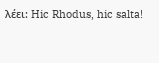λέει: Hic Rhodus, hic salta!